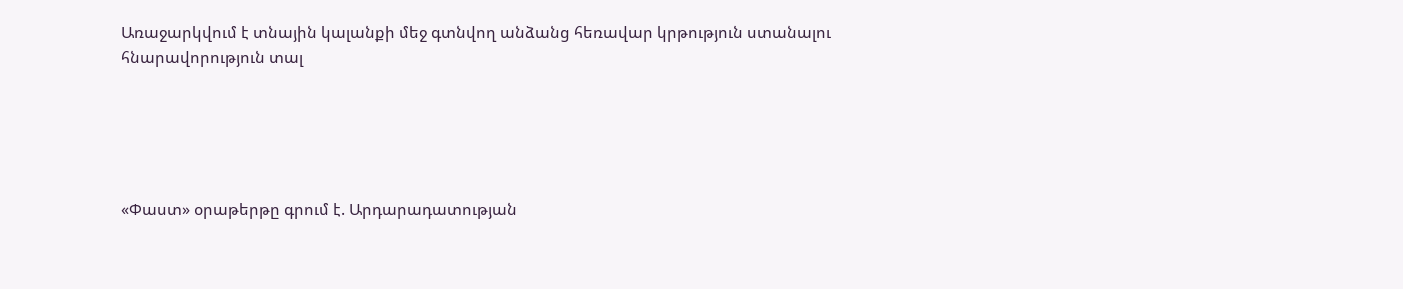Առաջարկվում է տնային կալանքի մեջ գտնվող անձանց հեռավար կրթություն ստանալու հնարավորություն տալ





«Փաստ» օրաթերթը գրում է. Արդարադատության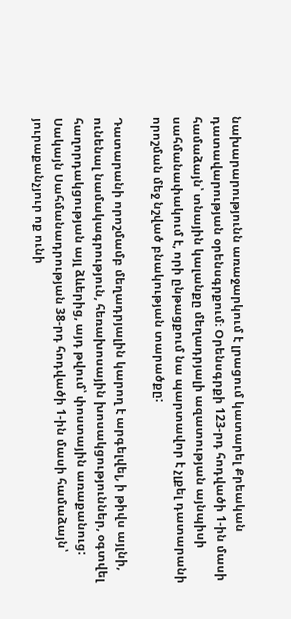նախարարությունն առաջարկում է լրացում կատարել Քրեական դատավարության օրենսգրքում։ Օրենսգրքի 123-րդ հոդվածի 1-ին մասի համաձայն՝ տնային կալանքը մեղադրյալի ազատության այնպիսի սահմանափակում է, որի ընթացքում նա պարտավոր է չլքել դատարանի որոշման մեջ նշված բնակության տարածքը:

Դատարանի որոշմամբ մեղադրյալին կարող է արգելվել, ի թիվս այլնի, ունենալ նամակագրություն, հեռախոսային խոսակցություններ, օգտվել հաղորդակցության այլ ձևերից, այդ թվում՝ փոստային առաքանուց: Սակայն Սահմանադրության 38-րդ հոդվածի 1-ին մասի համաձայն՝ յուրաքանչյուր ոք ունի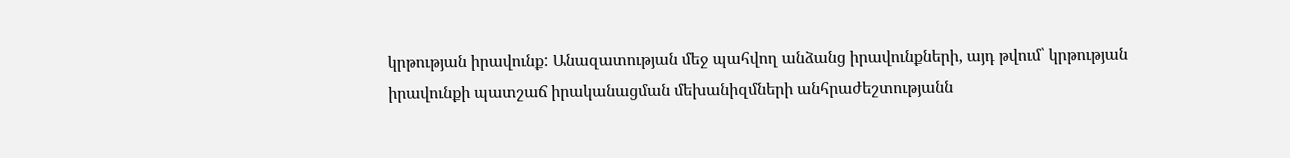կրթության իրավունք: Անազատության մեջ պահվող անձանց իրավունքների, այդ թվում՝ կրթության իրավունքի պատշաճ իրականացման մեխանիզմների անհրաժեշտությանն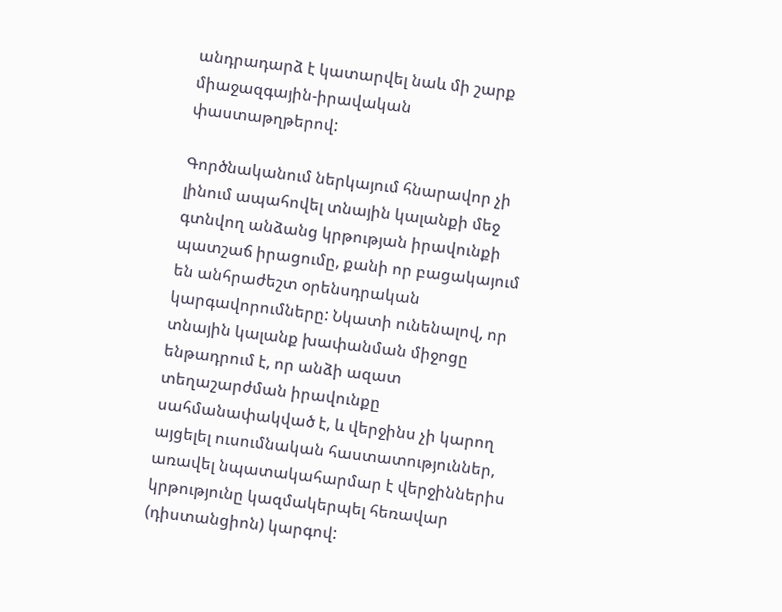անդրադարձ է կատարվել նաև մի շարք միաջազգային-իրավական փաստաթղթերով:

Գործնականում ներկայում հնարավոր չի լինում ապահովել տնային կալանքի մեջ գտնվող անձանց կրթության իրավունքի պատշաճ իրացումը, քանի որ բացակայում են անհրաժեշտ օրենսդրական կարգավորումները: Նկատի ունենալով, որ տնային կալանք խափանման միջոցը ենթադրում է, որ անձի ազատ տեղաշարժման իրավունքը սահմանափակված է, և վերջինս չի կարող այցելել ուսումնական հաստատություններ, առավել նպատակահարմար է վերջիններիս կրթությունը կազմակերպել հեռավար (դիստանցիոն) կարգով: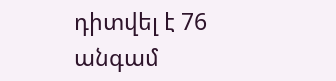դիտվել է 76 անգամ